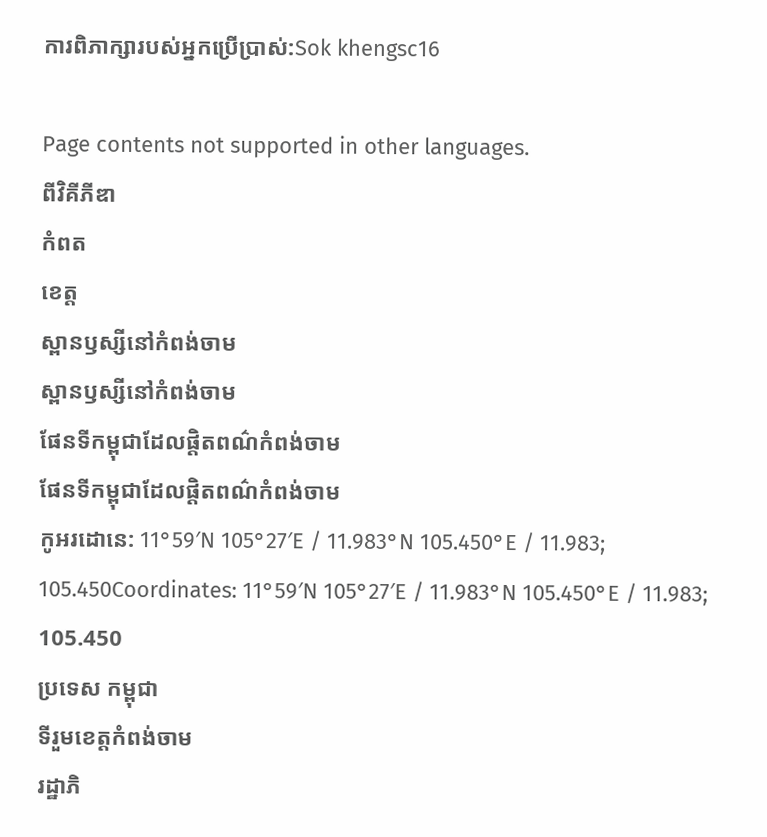ការពិភាក្សារបស់អ្នកប្រើប្រាស់:Sok khengsc16

Page contents not supported in other languages.
ពីវិគីភីឌា
កំពត
ខេត្ត
ស្ពានឫស្សីនៅកំពង់ចាម
ស្ពានឫស្សីនៅកំពង់ចាម
ផែនទីកម្ពុជាដែលផ្ដិតពណ៌កំពង់ចាម
ផែនទីកម្ពុជាដែលផ្ដិតពណ៌កំពង់ចាម
កូអរដោនេ: 11°59′N 105°27′E / 11.983°N 105.450°E / 11.983; 105.450Coordinates: 11°59′N 105°27′E / 11.983°N 105.450°E / 11.983; 105.450
ប្រទេស កម្ពុជា
ទីរួមខេត្តកំពង់ចាម
រដ្ឋាភិ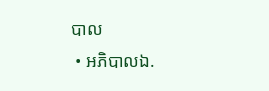បាល
 • អភិបាលឯ.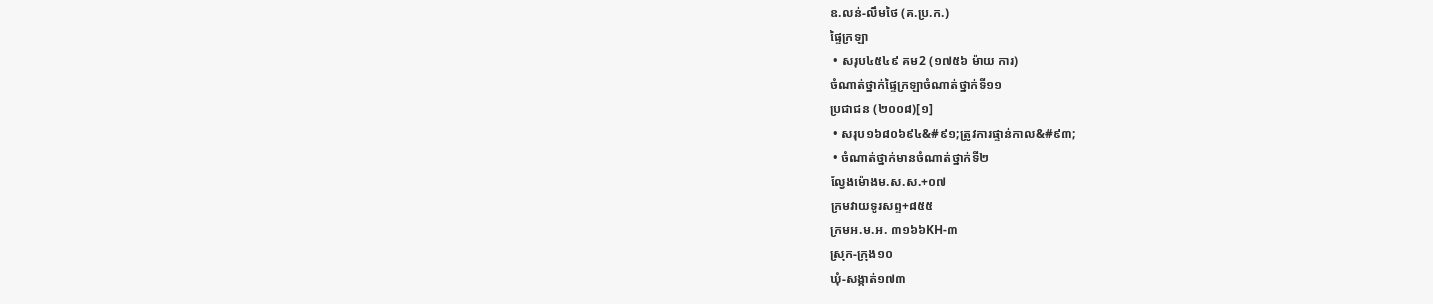ឧ.លន់-លឹមថៃ (គ.ប្រ.ក.)
ផ្ទៃក្រឡា
 • សរុប៤៥៤៩ គម2 (១៧៥៦ ម៉ាយ ការ)
ចំណាត់ថ្នាក់ផ្ទៃក្រឡាចំណាត់ថ្នាក់ទី១១
ប្រជាជន (២០០៨)[១]
 • សរុប១៦៨០៦៩៤&#៩១;ត្រូវការផ្ទាន់កាល&#៩៣;
 • ចំណាត់ថ្នាក់មានចំណាត់ថ្នាក់ទី២
ល្វែងម៉ោងម.ស.ស.+០៧
ក្រមវាយទូរសព្ទ+៨៥៥
ក្រមអ.ម.អ. ៣១៦៦KH-៣
ស្រុក-ក្រុង១០
ឃុំ-សង្កាត់១៧៣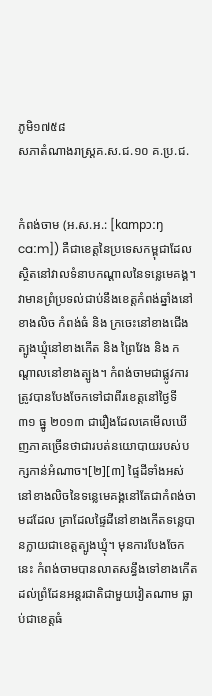ភូមិ១៧៥៨
សភាតំណាងរាស្ត្រគ.ស.ជ.១០ គ.ប្រ.ជ.


កំពង់ចាម (អ.ស.អ.: [kɑmpɔːŋ caːm]) គឺជាខេត្តនៃប្រទេសកម្ពុជាដែលស្ថិតនៅវាលទំនាបកណ្ដាលនៃទន្លេមេគង្គ។ វាមានព្រំប្រទល់ជាប់នឹងខេត្តកំពង់ឆ្នាំងនៅខាងលិច កំពង់ធំ និង ក្រចេះនៅខាងជើង ត្បូងឃ្មុំនៅខាងកើត និង ព្រៃវែង និង កណ្ដាលនៅខាងត្បូង។ កំពង់ចាមជាផ្លូវការត្រូវបានបែងចែកទៅជាពីរខេត្តនៅថ្ងៃទី ៣១ ធ្នូ ២០១៣ ជារឿងដែលគេមើលឃើញភាគច្រើនថាជារបត់នយោបាយរបស់បក្សកាន់អំណាច។[២][៣] ផ្ទៃដីទាំងអស់នៅខាងលិចនៃទន្លេមេគង្គនៅតែជាកំពង់ចាមដដែល គ្រាដែលផ្ទៃដីនៅខាងកើតទន្លេបានក្លាយជាខេត្តត្បូងឃ្មុំ។ មុនការបែងចែកនេះ កំពង់ចាមបានលាតសន្ធឹងទៅខាងកើតដល់ព្រំដែនអន្តរជាតិជាមួយវៀតណាម ធ្លាប់ជាខេត្តធំ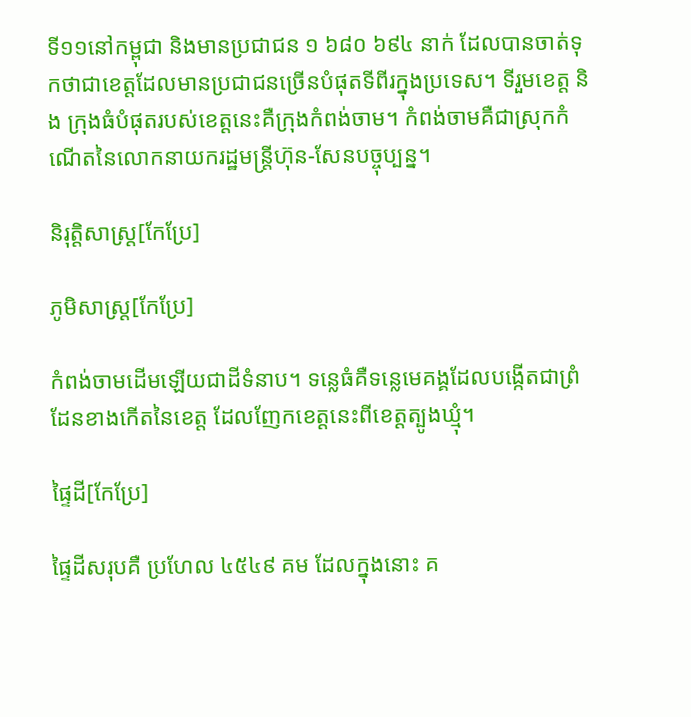ទី១១នៅកម្ពុជា និងមានប្រជាជន ១ ៦៨០ ៦៩៤ នាក់ ដែលបានចាត់ទុកថាជាខេត្តដែលមានប្រជាជនច្រើនបំផុតទីពីរក្នុងប្រទេស។ ទីរួមខេត្ត និង ក្រុងធំបំផុតរបស់ខេត្តនេះគឺក្រុងកំពង់ចាម។ កំពង់ចាមគឺជាស្រុកកំណើតនៃលោកនាយករដ្ឋមន្ត្រីហ៊ុន-សែនបច្ចុប្បន្ន។

និរុត្តិសាស្ត្រ[កែប្រែ]

ភូមិសាស្ត្រ[កែប្រែ]

កំពង់ចាមដើមឡើយជាដីទំនាប។ ទន្លេធំគឺទន្លេមេគង្គដែលបង្កើតជាព្រំដែនខាងកើតនៃខេត្ត ដែលញែកខេត្តនេះពីខេត្តត្បូងឃ្មុំ។

ផ្ទៃដី[កែប្រែ]

ផ្ទៃដីសរុបគឺ ប្រហែល ៤៥៤៩ គម ដែលក្នុងនោះ គ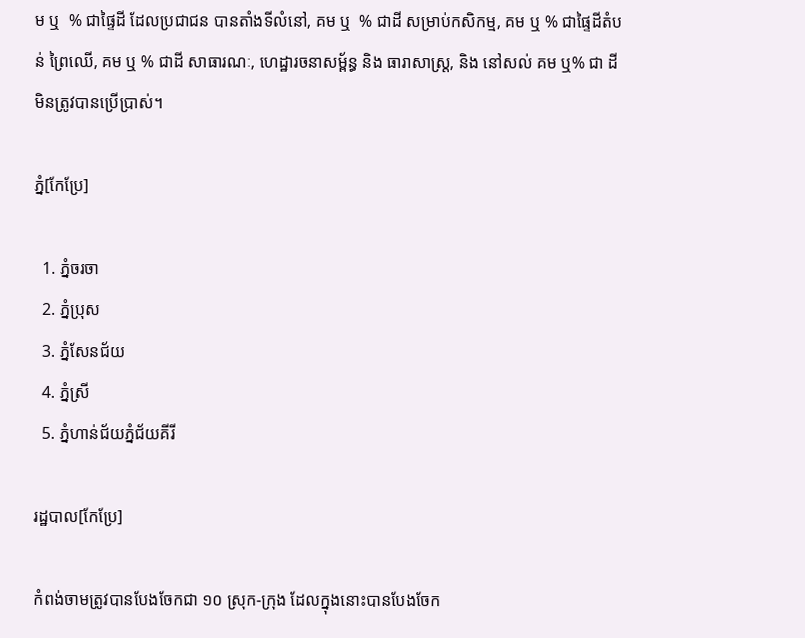ម ឬ  % ជាផ្ទៃដី ដែលប្រជាជន បានតាំងទីលំនៅ, គម ឬ  % ជាដី សម្រាប់កសិកម្ម, គម ឬ % ជាផ្ទៃដីតំបន់ ព្រៃឈើ, គម ឬ % ជាដី សាធារណៈ, ហេដ្ឋារចនាសម្ព័ន្ធ និង ធារាសាស្រ្ត, និង នៅសល់ គម ឬ% ជា ដី មិនត្រូវបានប្រើប្រាស់។

ភ្នំ[កែប្រែ]

  1. ភ្នំចរចា
  2. ភ្នំប្រុស
  3. ភ្នំសែនជ័យ
  4. ភ្នំស្រី
  5. ភ្នំហាន់ជ័យភ្នំជ័យគីរី

រដ្ឋបាល[កែប្រែ]

កំពង់ចាមត្រូវបានបែងចែកជា ១០ ស្រុក-ក្រុង ដែលក្នុងនោះបានបែងចែក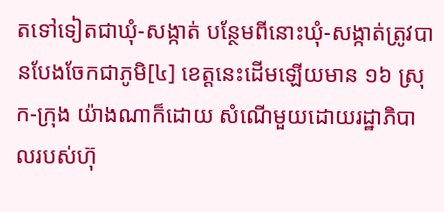តទៅទៀតជាឃុំ-សង្កាត់ បន្ថែមពីនោះឃុំ-សង្កាត់ត្រូវបានបែងចែកជាភូមិ[៤] ខេត្តនេះដើមឡើយមាន ១៦ ស្រុក-ក្រុង យ៉ាងណាក៏ដោយ សំណើមួយដោយរដ្ឋាភិបាលរបស់ហ៊ុ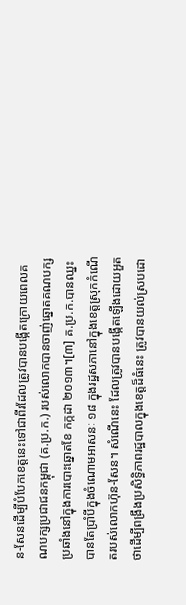ន-សែនដើម្បីបំបែកខេត្តនេះទៅជាពីរដែលត្រូវបានបង្កើតក្រោយពេលគណបក្សប្រជាជនកម្ពុជា (គ.ប្រ.ក.) របស់លោកបានចាញ់ឆ្នោតគណបក្សប្រឆាំងនៅក្នុងការបោះឆ្នោតខែ កក្កដា ២០១៣។[៣] គ.ប្រ.ក.បានឈ្នះបានតែប្រាំបីក្នុងចំណោមអាសនៈ ១៨ ក្នុងរដ្ឋសភានៅក្នុងខេត្តស្រុកកំណើតរបស់លោកហ៊ុន-សែន។ សំណើនេះ ដែលត្រូវបានបង្កើតឡើងដោយអួតថាដើម្បីពង្រឹងប្រសិទ្ធិភាពរដ្ឋបាលក្នុងខេត្តដ៏ធំនេះ ត្រូវបានយល់ស្របដោ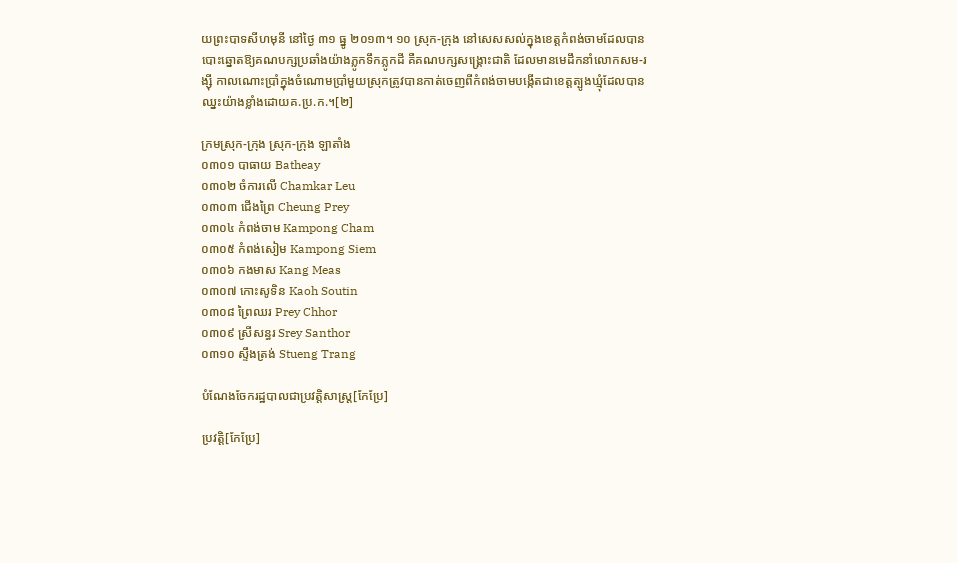យព្រះបាទសីហមុនី នៅថ្ងៃ ៣១ ធ្នូ ២០១៣។ ១០ ស្រុក-ក្រុង នៅសេសសល់ក្នុងខេត្តកំពង់ចាមដែលបានបោះឆ្នោតឱ្យគណបក្សប្រឆាំងយ៉ាងភ្លូកទឹកភ្លូកដី គឺគណបក្សសង្គ្រោះជាតិ ដែលមានមេដឹកនាំលោកសម-រង្ស៊ី កាលណោះប្រាំក្នុងចំណោមប្រាំមួយស្រុកត្រូវបានកាត់ចេញពីកំពង់ចាមបង្កើតជាខេត្តត្បូងឃ្មុំដែលបានឈ្នះយ៉ាងខ្លាំងដោយគ.ប្រ.ក.។[២]

ក្រមស្រុក-ក្រុង ស្រុក-ក្រុង ឡាតាំង
០៣០១ បាធាយ Batheay
០៣០២ ចំការលើ Chamkar Leu
០៣០៣ ជើងព្រៃ Cheung Prey
០៣០៤ កំពង់ចាម Kampong Cham
០៣០៥ កំពង់សៀម Kampong Siem
០៣០៦ កងមាស Kang Meas
០៣០៧ កោះសូទិន Kaoh Soutin
០៣០៨ ព្រៃឈរ Prey Chhor
០៣០៩ ស្រីសន្ធរ Srey Santhor
០៣១០ ស្ទឹងត្រង់ Stueng Trang

បំណែងចែករដ្ឋបាលជាប្រវត្តិសាស្ត្រ[កែប្រែ]

ប្រវត្តិ[កែប្រែ]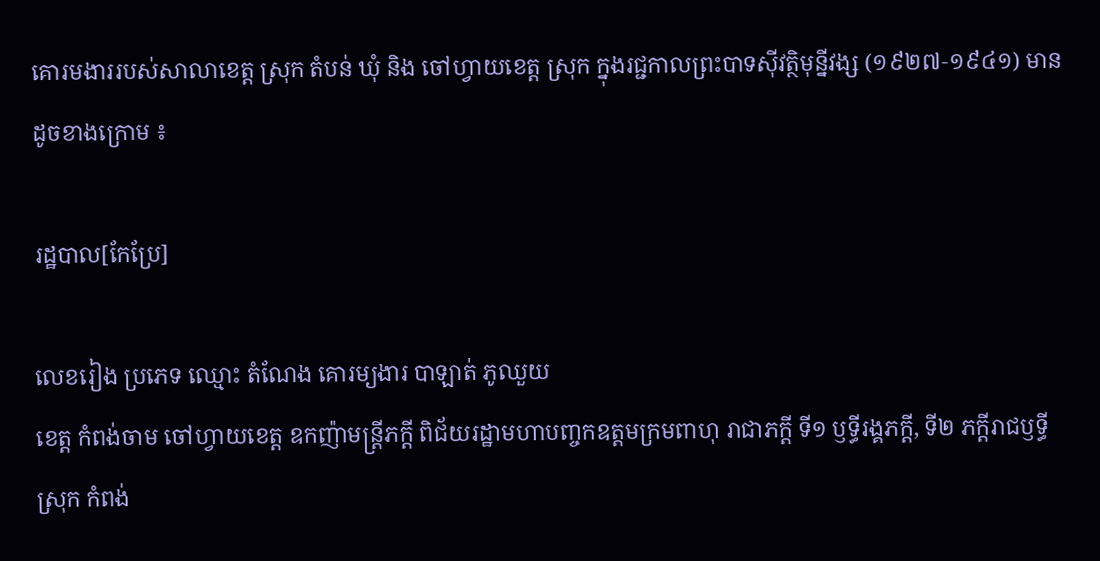គោរមងាររបស់សាលាខេត្ត ស្រុក តំបន់ ឃុំ និង ចៅហ្វាយខេត្ត ស្រុក ក្នុងរជ្ជកាលព្រះបាទស៊ីវត្ថិមុន្នីវង្ស (១៩២៧‑១៩៤១) មានដូចខាងក្រោម ៖

រដ្ឋបាល[កែប្រែ]

លេខរៀង ប្រភេទ ឈ្មោះ តំណែង គោរម្យងារ បាឡាត់ ភូឈួយ
ខេត្ត កំពង់ចាម ចៅហ្វាយខេត្ត ឧកញ៉ាមន្ត្រីភក្ដី ពិជ័យរដ្ឋាមហាបញ្ចកឧត្ដមក្រមពាហុ រាជាភក្ដី ទី១ ឫទ្ធីរង្គភក្ដី, ទី២ ភក្ដីរាជឫទ្ធី
ស្រុក កំពង់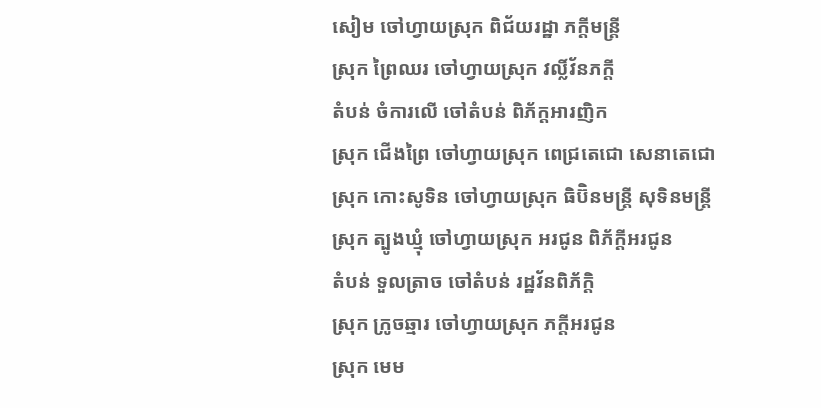សៀម ចៅហ្វាយស្រុក ពិជ័យរដ្ឋា ភក្ដីមន្ត្រី
ស្រុក ព្រៃឈរ ចៅហ្វាយស្រុក វល្លិ៍វ័នភក្ដី
តំបន់ ចំការលើ ចៅតំបន់ ពិភ័ក្តអារញិក
ស្រុក ជើងព្រៃ ចៅហ្វាយស្រុក ពេជ្រតេជោ សេនាតេជោ
ស្រុក កោះសូទិន ចៅហ្វាយស្រុក ធិប៊ិនមន្ត្រី សុទិនមន្ត្រី
ស្រុក ត្បូងឃ្មុំ ចៅហ្វាយស្រុក អរជូន ពិភ័ក្ដីអរជូន
តំបន់ ទួលត្រាច ចៅតំបន់ រដ្ឋវ័នពិភ័ក្ដិ
ស្រុក ក្រូចឆ្មារ ចៅហ្វាយស្រុក ភក្ដីអរជូន
ស្រុក មេម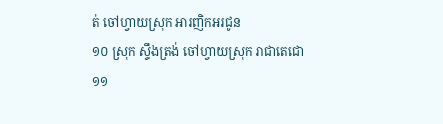ត់ ចៅហ្វាយស្រុក អារញិកអរជូន
១០ ស្រុក ស្ទឹងត្រង់ ចៅហ្វាយស្រុក រាជាតេជោ
១១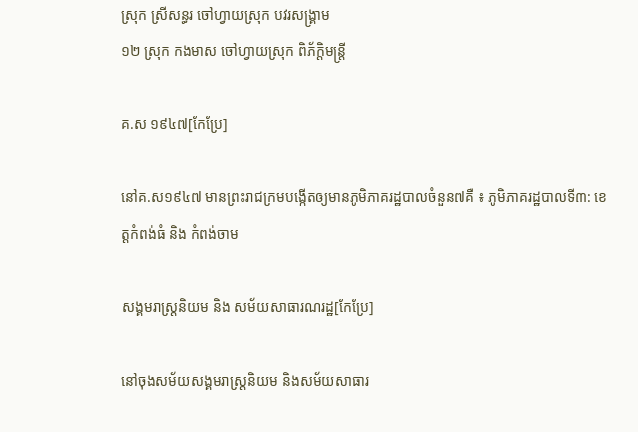ស្រុក ស្រីសន្ធរ ចៅហ្វាយស្រុក បវរសង្គ្រាម
១២ ស្រុក កងមាស ចៅហ្វាយស្រុក ពិភ័ក្ដិមន្ត្រី

គ.ស ១៩៤៧[កែប្រែ]

នៅគ.ស១៩៤៧ មានព្រះរាជក្រមបង្កើតឲ្យមានភូមិភាគរដ្ឋបាលចំនួន៧គឺ ៖ ភូមិភាគរដ្ឋបាលទី៣: ខេត្តកំពង់ធំ និង កំពង់ចាម

សង្គមរាស្ត្រនិយម និង សម័យសាធារណរដ្ឋ[កែប្រែ]

នៅចុងសម័យសង្គមរាស្ត្រនិយម និងសម័យសាធារ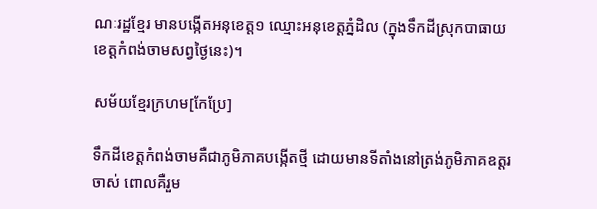ណៈរដ្ឋខ្មែរ មានបង្កើតអនុខេត្ត១ ឈ្មោះអនុខេត្តភ្នំដិល (ក្នុងទឹកដីស្រុកបាធាយ ខេត្តកំពង់ចាមសព្វថ្ងៃនេះ)។

សម័យខ្មែរក្រហម[កែប្រែ]

ទឹកដីខេត្តកំពង់ចាមគឺជាភូមិភាគបង្កើតថ្មី ដោយមានទីតាំងនៅត្រង់ភូមិភាគឧត្តរចាស់ ពោលគឺរួម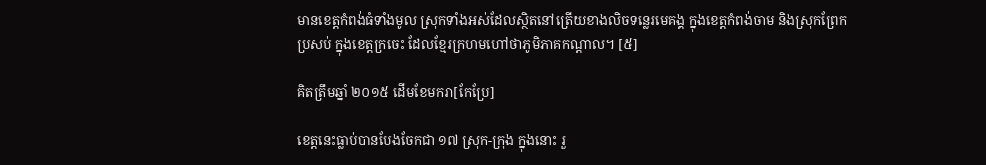មានខេត្តកំពង់ធំទាំងមូល ស្រុកទាំងអស់ដែលស្ថិតនៅត្រើយខាងលិចទន្លេរមេគង្គ ក្នុងខេត្តកំពង់ចាម និងស្រុកព្រែកប្រសប់ ក្នុងខេត្តក្រចេះ ដែលខ្មែរក្រហមហៅថាភូមិភាគកណ្ដាល។ [៥]

គិតត្រឹមឆ្នាំ ២០១៥ ដើមខែមករា[កែប្រែ]

ខេត្តនេះធ្លាប់បានបែងចែកជា ១៧ ស្រុក-ក្រុង ក្នុងនោះ រួ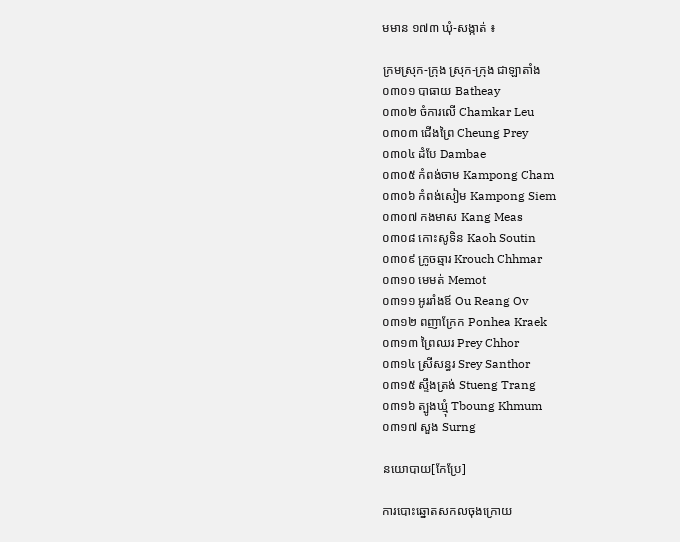មមាន ១៧៣ ឃុំ-សង្កាត់ ៖

ក្រមស្រុក-ក្រុង ស្រុក-ក្រុង ជាឡាតាំង
០៣០១ បាធាយ Batheay
០៣០២ ចំការលើ Chamkar Leu
០៣០៣ ជើងព្រៃ Cheung Prey
០៣០៤ ដំបែ Dambae
០៣០៥ កំពង់ចាម Kampong Cham
០៣០៦ កំពង់សៀម Kampong Siem
០៣០៧ កងមាស Kang Meas
០៣០៨ កោះសូទិន Kaoh Soutin
០៣០៩ ក្រូចឆ្មារ Krouch Chhmar
០៣១០ មេមត់ Memot
០៣១១ អូររាំងឪ Ou Reang Ov
០៣១២ ពញាក្រែក Ponhea Kraek
០៣១៣ ព្រៃឈរ Prey Chhor
០៣១៤ ស្រីសន្ធរ Srey Santhor
០៣១៥ ស្ទឹងត្រង់ Stueng Trang
០៣១៦ ត្បូងឃ្មុំ Tboung Khmum
០៣១៧ សួង Surng

នយោបាយ[កែប្រែ]

ការបោះឆ្នោតសកលចុងក្រោយ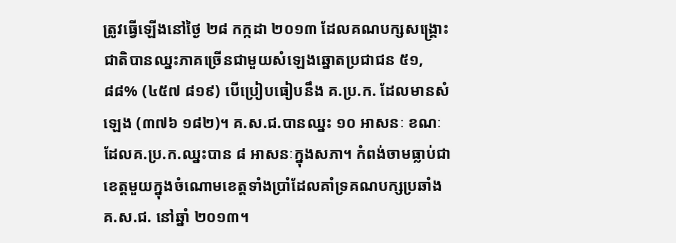ត្រូវធ្វើឡើងនៅថ្ងៃ ២៨ កក្កដា ២០១៣ ដែលគណបក្សសង្គ្រោះជាតិបានឈ្នះភាគច្រើនជាមួយសំឡេងឆ្នោតប្រជាជន ៥១,៨៨% (៤៥៧ ៨១៩) បើប្រៀបធៀបនឹង គ.ប្រ.ក. ដែលមានសំឡេង (៣៧៦ ១៨២)។ គ.ស.ជ.បានឈ្នះ ១០ អាសនៈ ខណៈដែលគ.ប្រ.ក.ឈ្នះបាន ៨ អាសនៈក្នុងសភា។ កំពង់ចាមធ្លាប់ជាខេត្តមួយក្នុងចំណោមខេត្តទាំងប្រាំដែលគាំទ្រគណបក្សប្រឆាំង គ.ស.ជ. នៅឆ្នាំ ២០១៣។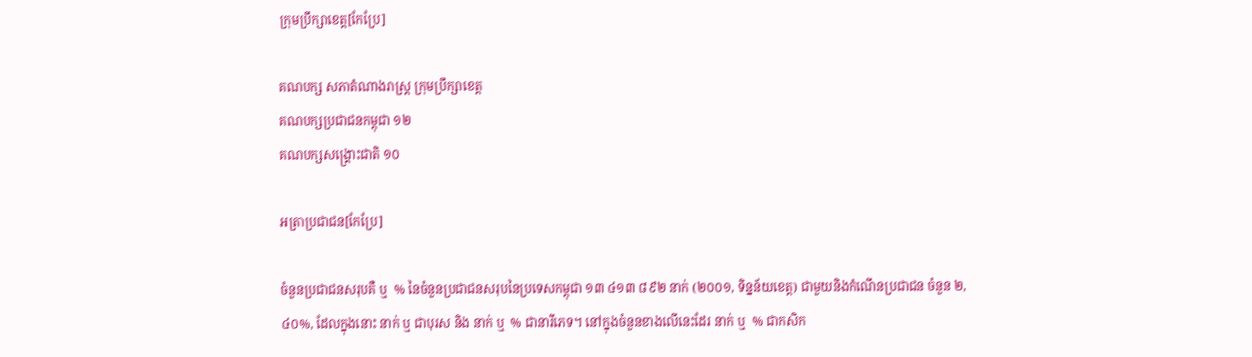ក្រុមប្រឹក្សាខេត្ត[កែប្រែ]

គណបក្ស សភាតំណាងរាស្ត្រ ក្រុមប្រឹក្សាខេត្ត
គណបក្សប្រជាជនកម្ពុជា ១២
គណបក្សសង្គ្រោះជាតិ ១០

អត្រាប្រជាជន[កែប្រែ]

ចំនួនប្រជាជនសរុបគឺ ឬ  % នៃចំនួនប្រជាជនសរុបនៃប្រទេសកម្ពុជា ១៣ ៤១៣ ៨៩២ នាក់ (២០០១, ទិន្នន័យខេត្ត) ជាមួយនិងកំណើនប្រជាជន ចំនួន ២,៤០%, ដែលក្នុងនោះ នាក់ ឬ ជាបុរស និង នាក់ ឬ  % ជានារីភេទ។ នៅក្នុងចំនួនខាងលើនេះដែរ នាក់ ឬ  % ជាកសិក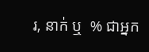រ, នាក់ ឬ  % ជាអ្នក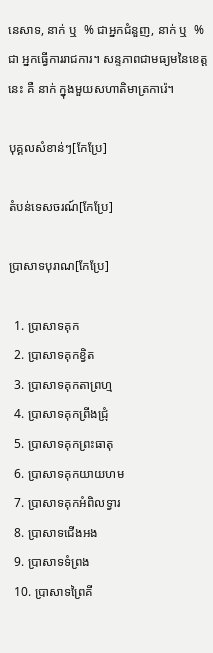នេសាទ, នាក់ ឬ  % ជាអ្នកជំនួញ, នាក់ ឬ  % ជា អ្នកធ្វើការរាជការ។ សន្ទភាពជាមធ្យមនៃខេត្តនេះ គឺ នាក់ ក្នុងមួយសហាតិមាត្រការ៉េ។

បុគ្គលសំខាន់ៗ[កែប្រែ]

តំបន់ទេសចរណ៍[កែប្រែ]

ប្រាសាទបុរាណ[កែប្រែ]

  1. ប្រាសាទគុក
  2. ប្រាសាទគុកខ្វិត
  3. ប្រាសាទគុកតាព្រហ្ម
  4. ប្រាសាទគុកព្រីងជ្រុំ
  5. ប្រាសាទគុកព្រះធាតុ
  6. ប្រាសាទគុកយាយហម
  7. ប្រាសាទគុកអំពិលទ្វារ
  8. ប្រាសាទជើងអង
  9. ប្រាសាទទំព្រង
  10. ប្រាសាទព្រៃគី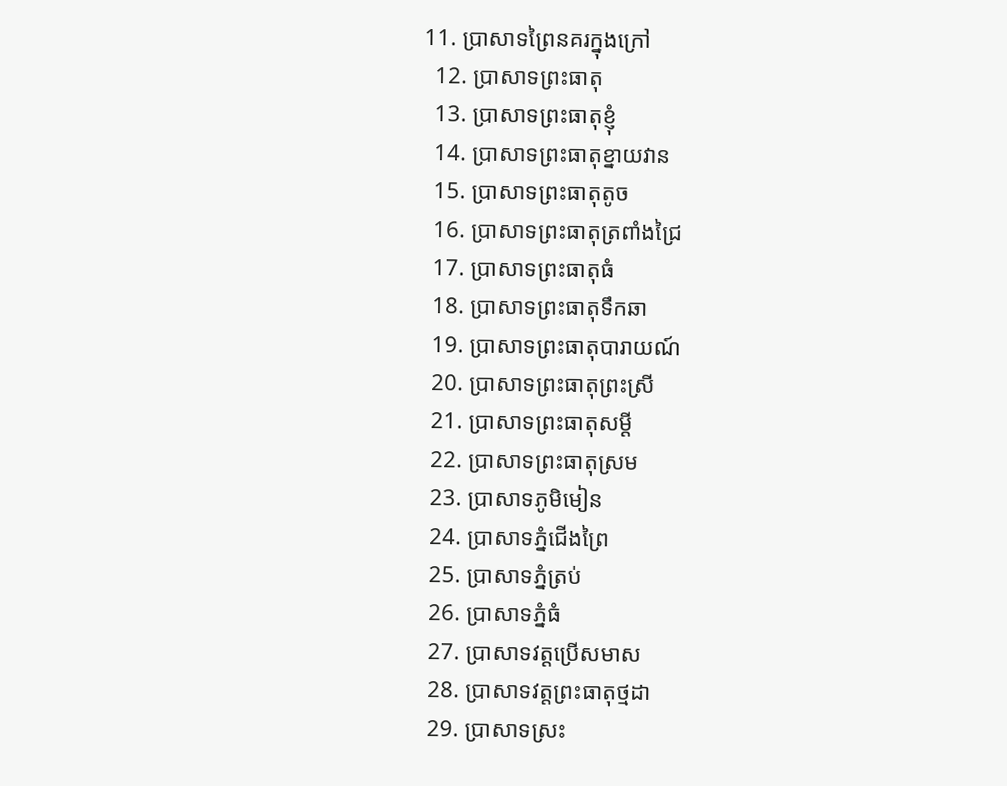11. ប្រាសាទព្រៃនគរក្នុងក្រៅ
  12. ប្រាសាទព្រះធាតុ
  13. ប្រាសាទព្រះធាតុខ្ញុំ
  14. ប្រាសាទព្រះធាតុខ្នាយវាន
  15. ប្រាសាទព្រះធាតុតូច
  16. ប្រាសាទព្រះធាតុត្រពាំងជ្រៃ
  17. ប្រាសាទព្រះធាតុធំ
  18. ប្រាសាទព្រះធាតុទឹកឆា
  19. ប្រាសាទព្រះធាតុបារាយណ៍
  20. ប្រាសាទព្រះធាតុព្រះស្រី
  21. ប្រាសាទព្រះធាតុសម្ដី
  22. ប្រាសាទព្រះធាតុស្រម
  23. ប្រាសាទភូមិមៀន
  24. ប្រាសាទភ្នំជើងព្រៃ
  25. ប្រាសាទភ្នំត្រប់
  26. ប្រាសាទភ្នំធំ
  27. ប្រាសាទវត្តប្រើសមាស
  28. ប្រាសាទវត្តព្រះធាតុថ្មដា
  29. ប្រាសាទស្រះ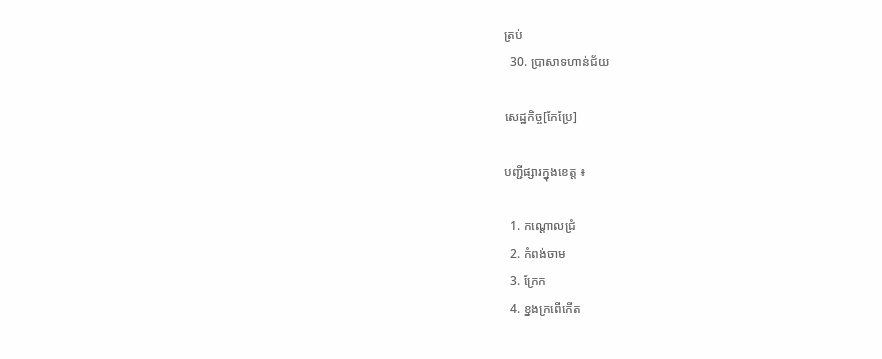ត្រប់
  30. ប្រាសាទហាន់ជ័យ

សេដ្ឋកិច្ច[កែប្រែ]

បញ្ជីផ្សារក្នុងខេត្ត ៖

  1. កណ្ដោលជ្រំ
  2. កំពង់ចាម
  3. ក្រែក
  4. ខ្នងក្រពើកើត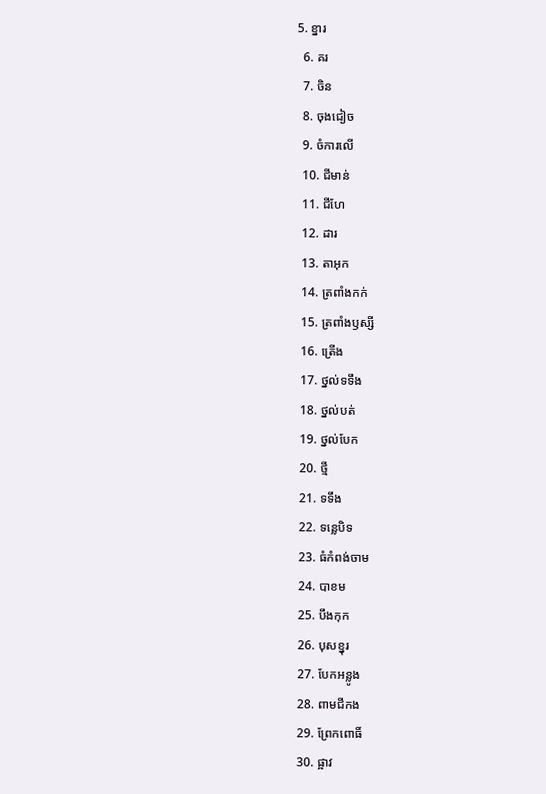5. ខ្នារ
  6. គរ
  7. ចិន
  8. ចុងជៀច
  9. ចំការលើ
  10. ជីមាន់
  11. ជីហែ
  12. ដារ
  13. តាអុក
  14. ត្រពាំងកក់
  15. ត្រពាំងឫស្សី
  16. ត្រើង
  17. ថ្នល់ទទឹង
  18. ថ្នល់បត់
  19. ថ្នល់បែក
  20. ថ្មី
  21. ទទឹង
  22. ទន្លេបិទ
  23. ធំកំពង់ចាម
  24. បាខម
  25. បឹងកុក
  26. បុសខ្នុរ
  27. បែកអន្លូង
  28. ពាមជីកង
  29. ព្រែកពោធិ៍
  30. ផ្អាវ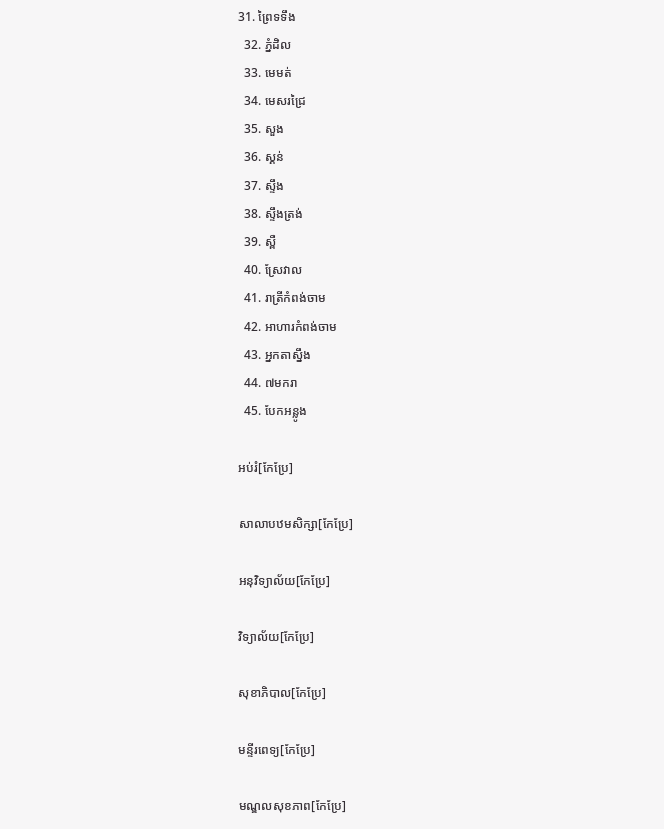31. ព្រៃទទឹង
  32. ភ្នំដិល
  33. មេមត់
  34. មេសរជ្រៃ
  35. សួង
  36. ស្គន់
  37. ស្ទឹង
  38. ស្ទឹងត្រង់
  39. ស្ពឺ
  40. ស្រែវាល
  41. រាត្រីកំពង់ចាម
  42. អាហារកំពង់ចាម
  43. អ្នកតាស្នឹង
  44. ៧មករា
  45. បែកអន្លូង

អប់រំ[កែប្រែ]

សាលាបឋមសិក្សា[កែប្រែ]

អនុវិទ្យាល័យ[កែប្រែ]

វិទ្យាល័យ[កែប្រែ]

សុខាភិបាល[កែប្រែ]

មន្ទីរពេទ្យ[កែប្រែ]

មណ្ឌលសុខភាព[កែប្រែ]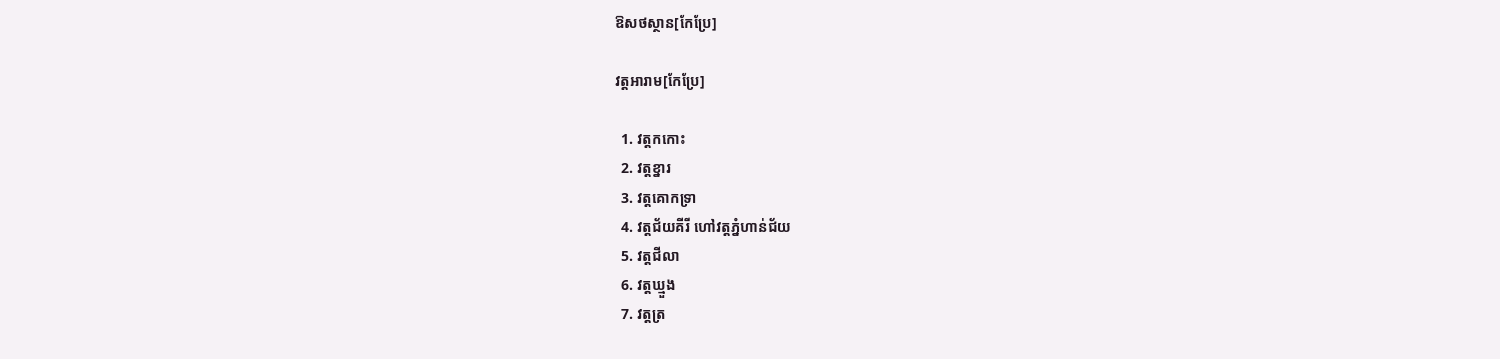ឱសថស្ថាន[កែប្រែ]

វត្តអារាម[កែប្រែ]

  1. វត្តកកោះ
  2. វត្តខ្នារ
  3. វត្តគោកទ្រា
  4. វត្តជ័យគីរី ហៅវត្តភ្នំហាន់ជ័យ
  5. វត្តជីលា
  6. វត្តឃ្មួង
  7. វត្តត្រ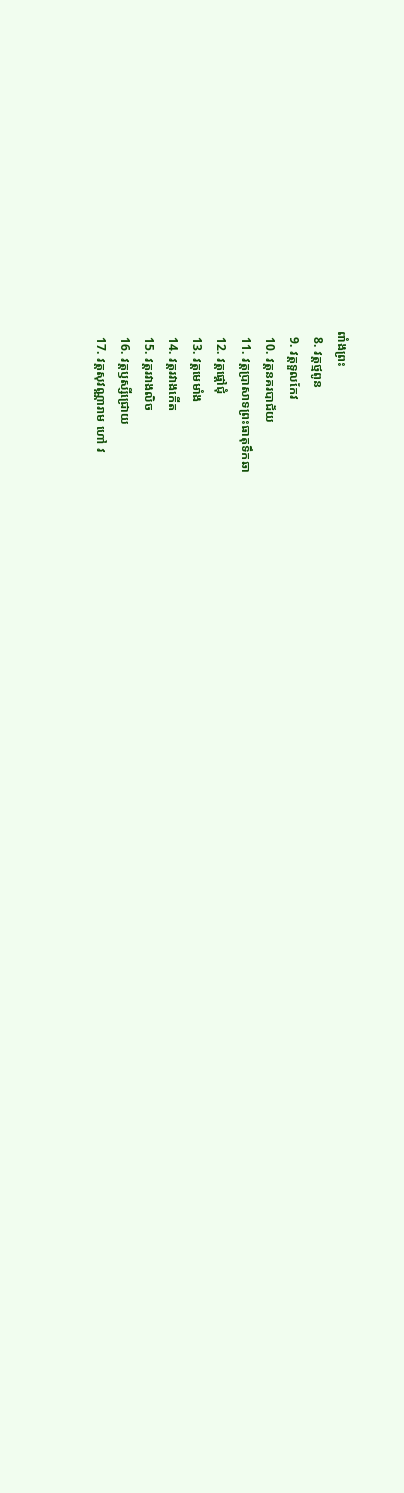ពាំងព្រះ
  8. វត្តថ្មពូន
  9. វត្តទួលកែវ
  10. វត្តនគរបាជ័យ
  11. វត្តប្រាសាទព្រះធាតុទឹកឆា
  12. វត្តផ្ដៅជុំ
  13. វត្តមេមាំង
  14. វត្តរវាងកើត
  15. វត្តរវាងលិច
  16. វត្តឫស្សីជ្រោយ
  17. វត្តសុវណ្ណារាម ហៅ វ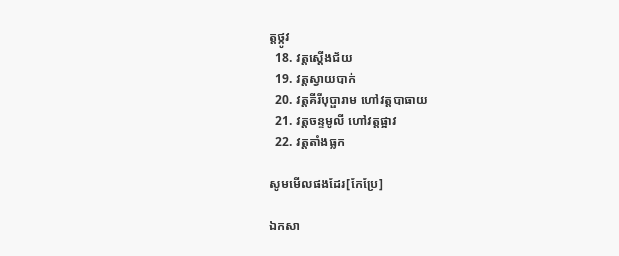ត្តថ្កូវ
  18. វត្តស្ដើងជ័យ
  19. វត្តស្វាយបាក់
  20. វត្តគីរីបុប្ផារាម ហៅវត្តបាធាយ
  21. វត្តចន្ទមូលី ហៅវត្តផ្អាវ
  22. វត្តតាំងធ្លក

សូមមើលផងដែរ[កែប្រែ]

ឯកសា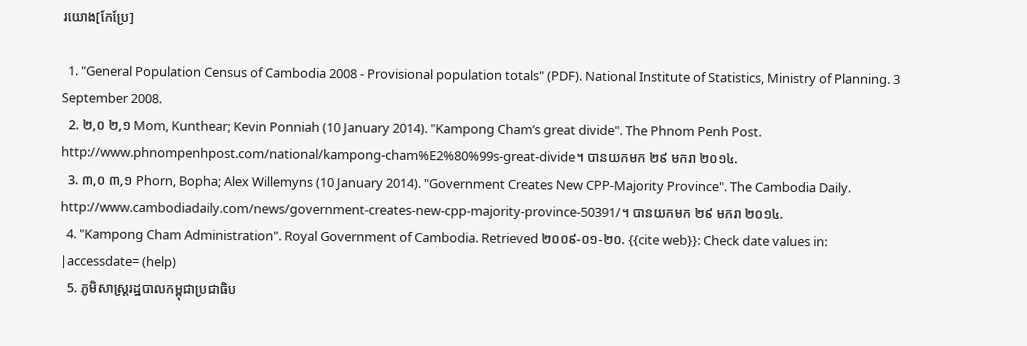រយោង[កែប្រែ]

  1. "General Population Census of Cambodia 2008 - Provisional population totals" (PDF). National Institute of Statistics, Ministry of Planning. 3 September 2008.
  2. ២,០ ២,១ Mom, Kunthear; Kevin Ponniah (10 January 2014). "Kampong Cham’s great divide". The Phnom Penh Post. http://www.phnompenhpost.com/national/kampong-cham%E2%80%99s-great-divide។ បានយកមក ២៩ មករា ២០១៤.
  3. ៣,០ ៣,១ Phorn, Bopha; Alex Willemyns (10 January 2014). "Government Creates New CPP-Majority Province". The Cambodia Daily. http://www.cambodiadaily.com/news/government-creates-new-cpp-majority-province-50391/។ បានយកមក ២៩ មករា ២០១៤.
  4. "Kampong Cham Administration". Royal Government of Cambodia. Retrieved ២០០៩-០១-២០. {{cite web}}: Check date values in: |accessdate= (help)
  5. ភូមិសាស្ត្ររដ្ឋបាលកម្ពុជាប្រជាធិប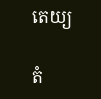តេយ្យ

តំ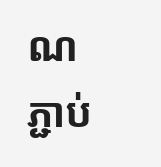ណភ្ជាប់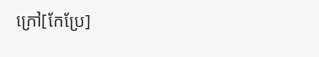ក្រៅ[កែប្រែ]